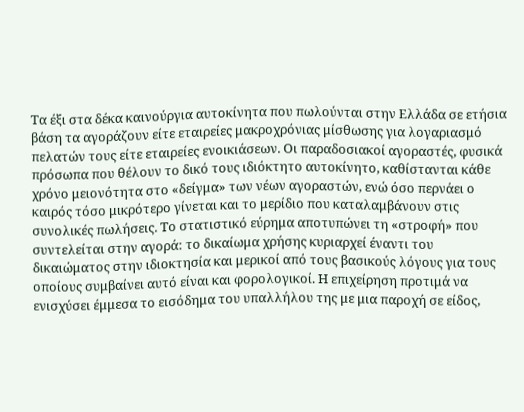Τα έξι στα δέκα καινούργια αυτοκίνητα που πωλούνται στην Ελλάδα σε ετήσια βάση τα αγοράζουν είτε εταιρείες μακροχρόνιας μίσθωσης για λογαριασμό πελατών τους είτε εταιρείες ενοικιάσεων. Οι παραδοσιακοί αγοραστές, φυσικά πρόσωπα που θέλουν το δικό τους ιδιόκτητο αυτοκίνητο, καθίστανται κάθε χρόνο μειονότητα στο «δείγμα» των νέων αγοραστών, ενώ όσο περνάει ο καιρός τόσο μικρότερο γίνεται και το μερίδιο που καταλαμβάνουν στις συνολικές πωλήσεις. Το στατιστικό εύρημα αποτυπώνει τη «στροφή» που συντελείται στην αγορά: το δικαίωμα χρήσης κυριαρχεί έναντι του δικαιώματος στην ιδιοκτησία και μερικοί από τους βασικούς λόγους για τους οποίους συμβαίνει αυτό είναι και φορολογικοί. Η επιχείρηση προτιμά να ενισχύσει έμμεσα το εισόδημα του υπαλλήλου της με μια παροχή σε είδος,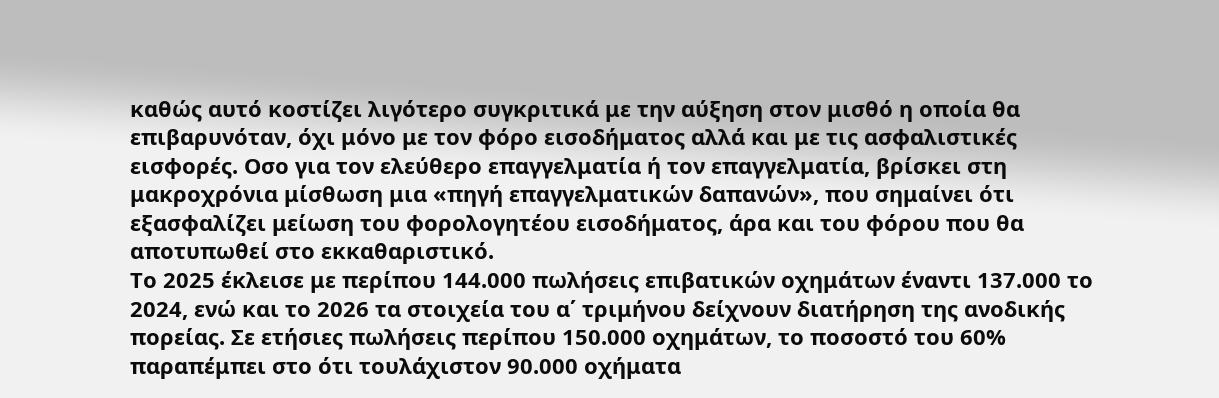καθώς αυτό κοστίζει λιγότερο συγκριτικά με την αύξηση στον μισθό η οποία θα επιβαρυνόταν, όχι μόνο με τον φόρο εισοδήματος αλλά και με τις ασφαλιστικές εισφορές. Οσο για τον ελεύθερο επαγγελματία ή τον επαγγελματία, βρίσκει στη μακροχρόνια μίσθωση μια «πηγή επαγγελματικών δαπανών», που σημαίνει ότι εξασφαλίζει μείωση του φορολογητέου εισοδήματος, άρα και του φόρου που θα αποτυπωθεί στο εκκαθαριστικό.
Το 2025 έκλεισε με περίπου 144.000 πωλήσεις επιβατικών οχημάτων έναντι 137.000 το 2024, ενώ και το 2026 τα στοιχεία του α΄ τριμήνου δείχνουν διατήρηση της ανοδικής πορείας. Σε ετήσιες πωλήσεις περίπου 150.000 οχημάτων, το ποσοστό του 60% παραπέμπει στο ότι τουλάχιστον 90.000 οχήματα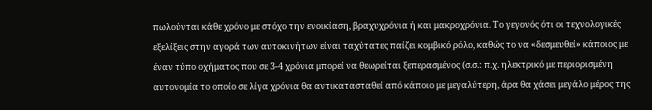πωλούνται κάθε χρόνο με στόχο την ενοικίαση, βραχυχρόνια ή και μακροχρόνια. Το γεγονός ότι οι τεχνολογικές εξελίξεις στην αγορά των αυτοκινήτων είναι ταχύτατες παίζει κομβικό ρόλο, καθώς το να «δεσμευθεί» κάποιος με έναν τύπο οχήματος που σε 3-4 χρόνια μπορεί να θεωρείται ξεπερασμένος (σ.σ.: π.χ. ηλεκτρικό με περιορισμένη αυτονομία το οποίο σε λίγα χρόνια θα αντικατασταθεί από κάποιο με μεγαλύτερη, άρα θα χάσει μεγάλο μέρος της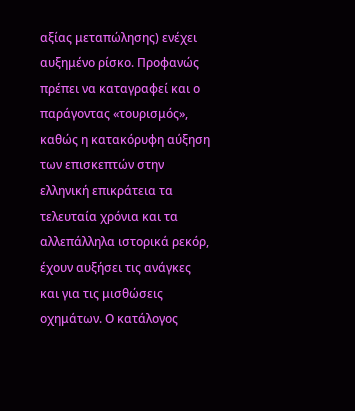αξίας μεταπώλησης) ενέχει αυξημένο ρίσκο. Προφανώς πρέπει να καταγραφεί και ο παράγοντας «τουρισμός», καθώς η κατακόρυφη αύξηση των επισκεπτών στην ελληνική επικράτεια τα τελευταία χρόνια και τα αλλεπάλληλα ιστορικά ρεκόρ, έχουν αυξήσει τις ανάγκες και για τις μισθώσεις οχημάτων. Ο κατάλογος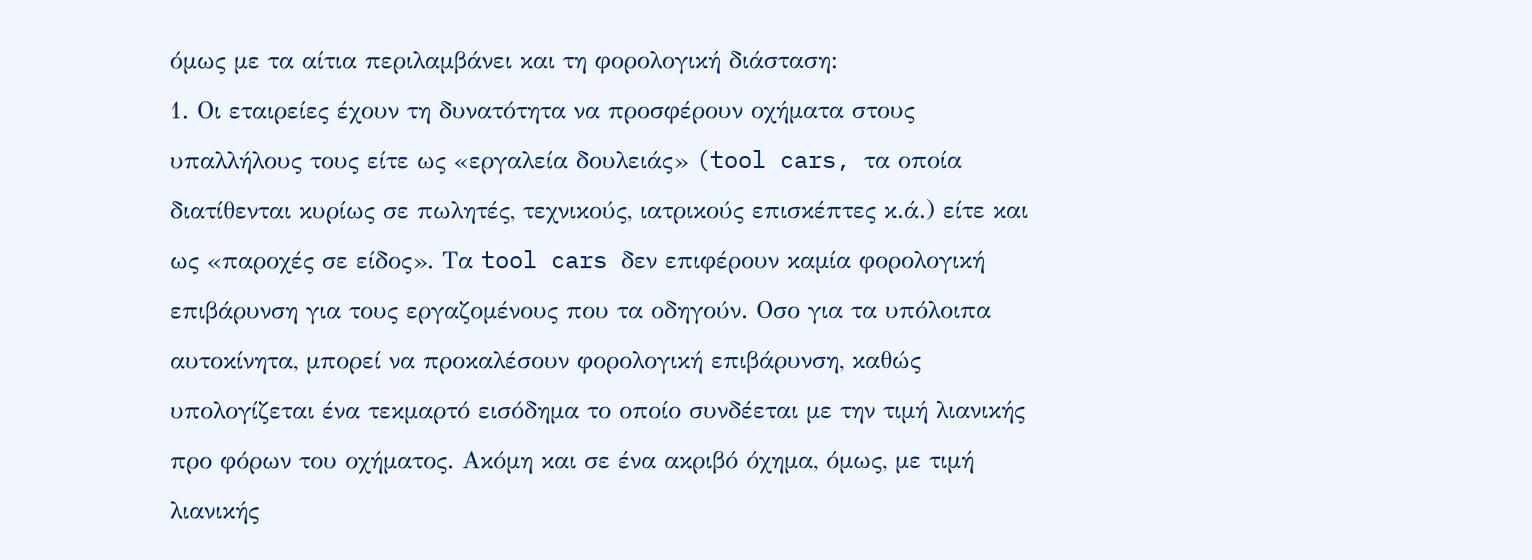όμως με τα αίτια περιλαμβάνει και τη φορολογική διάσταση:
1. Οι εταιρείες έχουν τη δυνατότητα να προσφέρουν οχήματα στους υπαλλήλους τους είτε ως «εργαλεία δουλειάς» (tool cars, τα οποία διατίθενται κυρίως σε πωλητές, τεχνικούς, ιατρικούς επισκέπτες κ.ά.) είτε και ως «παροχές σε είδος». Τα tool cars δεν επιφέρουν καμία φορολογική επιβάρυνση για τους εργαζομένους που τα οδηγούν. Οσο για τα υπόλοιπα αυτοκίνητα, μπορεί να προκαλέσουν φορολογική επιβάρυνση, καθώς υπολογίζεται ένα τεκμαρτό εισόδημα το οποίο συνδέεται με την τιμή λιανικής προ φόρων του οχήματος. Ακόμη και σε ένα ακριβό όχημα, όμως, με τιμή λιανικής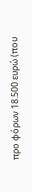προ φόρων 18.500 ευρώ (που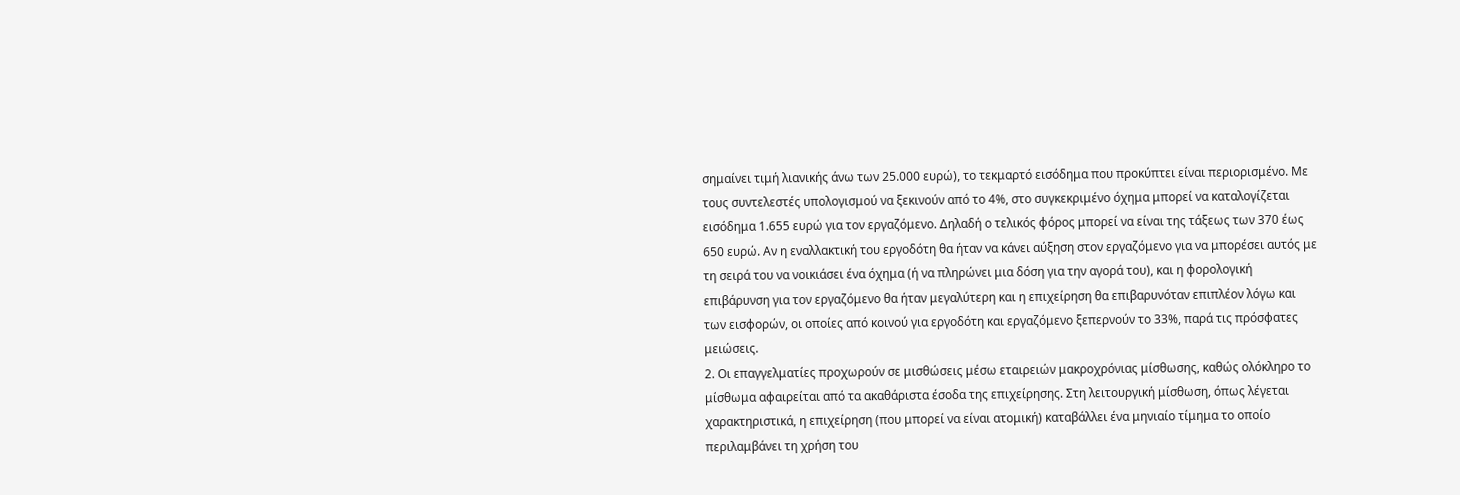σημαίνει τιμή λιανικής άνω των 25.000 ευρώ), το τεκμαρτό εισόδημα που προκύπτει είναι περιορισμένο. Με τους συντελεστές υπολογισμού να ξεκινούν από το 4%, στο συγκεκριμένο όχημα μπορεί να καταλογίζεται εισόδημα 1.655 ευρώ για τον εργαζόμενο. Δηλαδή ο τελικός φόρος μπορεί να είναι της τάξεως των 370 έως 650 ευρώ. Αν η εναλλακτική του εργοδότη θα ήταν να κάνει αύξηση στον εργαζόμενο για να μπορέσει αυτός με τη σειρά του να νοικιάσει ένα όχημα (ή να πληρώνει μια δόση για την αγορά του), και η φορολογική επιβάρυνση για τον εργαζόμενο θα ήταν μεγαλύτερη και η επιχείρηση θα επιβαρυνόταν επιπλέον λόγω και των εισφορών, οι οποίες από κοινού για εργοδότη και εργαζόμενο ξεπερνούν το 33%, παρά τις πρόσφατες μειώσεις.
2. Οι επαγγελματίες προχωρούν σε μισθώσεις μέσω εταιρειών μακροχρόνιας μίσθωσης, καθώς ολόκληρο το μίσθωμα αφαιρείται από τα ακαθάριστα έσοδα της επιχείρησης. Στη λειτουργική μίσθωση, όπως λέγεται χαρακτηριστικά, η επιχείρηση (που μπορεί να είναι ατομική) καταβάλλει ένα μηνιαίο τίμημα το οποίο περιλαμβάνει τη χρήση του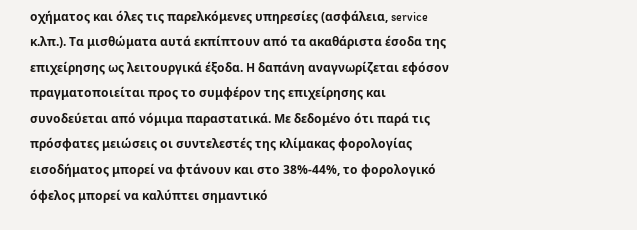οχήματος και όλες τις παρελκόμενες υπηρεσίες (ασφάλεια, service κ.λπ.). Τα μισθώματα αυτά εκπίπτουν από τα ακαθάριστα έσοδα της επιχείρησης ως λειτουργικά έξοδα. Η δαπάνη αναγνωρίζεται εφόσον πραγματοποιείται προς το συμφέρον της επιχείρησης και συνοδεύεται από νόμιμα παραστατικά. Με δεδομένο ότι παρά τις πρόσφατες μειώσεις οι συντελεστές της κλίμακας φορολογίας εισοδήματος μπορεί να φτάνουν και στο 38%-44%, το φορολογικό όφελος μπορεί να καλύπτει σημαντικό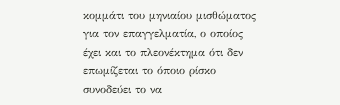κομμάτι του μηνιαίου μισθώματος για τον επαγγελματία, ο οποίος έχει και το πλεονέκτημα ότι δεν επωμίζεται το όποιο ρίσκο συνοδεύει το να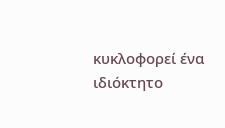κυκλοφορεί ένα ιδιόκτητο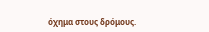όχημα στους δρόμους.